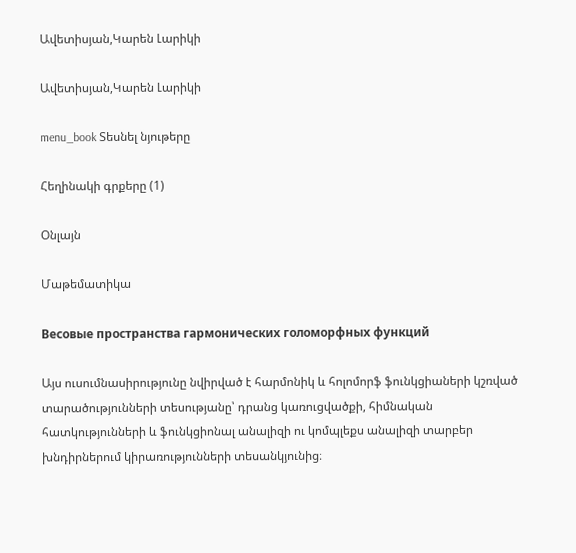Ավետիսյան,Կարեն Լարիկի

Ավետիսյան,Կարեն Լարիկի

menu_book Տեսնել նյութերը

Հեղինակի գրքերը (1)

Օնլայն

Մաթեմատիկա

Весовые пространства гармонических голоморфных функций

Այս ուսումնասիրությունը նվիրված է հարմոնիկ և հոլոմորֆ ֆունկցիաների կշռված տարածությունների տեսությանը՝ դրանց կառուցվածքի, հիմնական հատկությունների և ֆունկցիոնալ անալիզի ու կոմպլեքս անալիզի տարբեր խնդիրներում կիրառությունների տեսանկյունից։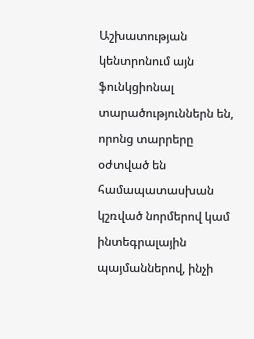Աշխատության կենտրոնում այն ֆունկցիոնալ տարածություններն են, որոնց տարրերը օժտված են համապատասխան կշռված նորմերով կամ ինտեգրալային պայմաններով, ինչի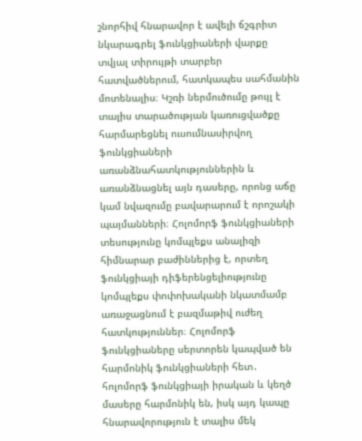շնորհիվ հնարավոր է ավելի ճշգրիտ նկարագրել ֆունկցիաների վարքը տվյալ տիրույթի տարբեր հատվածներում, հատկապես սահմանին մոտենալիս։ Կշռի ներմուծումը թույլ է տալիս տարածության կառուցվածքը հարմարեցնել ուսումնասիրվող ֆունկցիաների առանձնահատկություններին և առանձնացնել այն դասերը, որոնց աճը կամ նվազումը բավարարում է որոշակի պայմանների։ Հոլոմորֆ ֆունկցիաների տեսությունը կոմպլեքս անալիզի հիմնարար բաժիններից է, որտեղ ֆունկցիայի դիֆերենցելիությունը կոմպլեքս փոփոխականի նկատմամբ առաջացնում է բազմաթիվ ուժեղ հատկություններ։ Հոլոմորֆ ֆունկցիաները սերտորեն կապված են հարմոնիկ ֆունկցիաների հետ․ հոլոմորֆ ֆունկցիայի իրական և կեղծ մասերը հարմոնիկ են, իսկ այդ կապը հնարավորություն է տալիս մեկ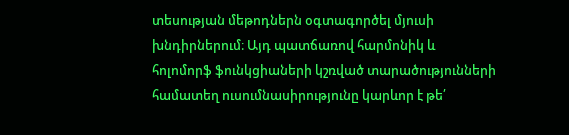տեսության մեթոդներն օգտագործել մյուսի խնդիրներում։ Այդ պատճառով հարմոնիկ և հոլոմորֆ ֆունկցիաների կշռված տարածությունների համատեղ ուսումնասիրությունը կարևոր է թե՛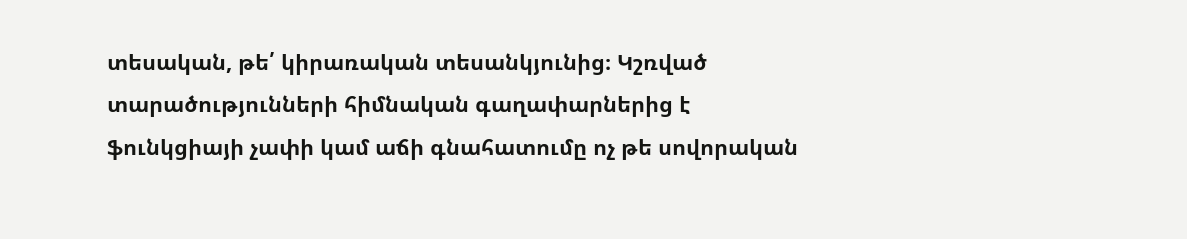տեսական, թե՛ կիրառական տեսանկյունից։ Կշռված տարածությունների հիմնական գաղափարներից է ֆունկցիայի չափի կամ աճի գնահատումը ոչ թե սովորական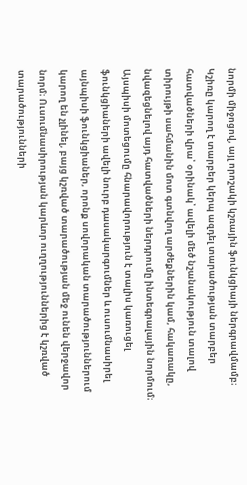նորմի միջոցով, այլ որոշակի կշռային ֆունկցիայի ներգրավմամբ։ Կշիռը կարող է տարբեր կերպ ազդել տարածության տարբեր հատվածների վրա՝ օրինակ՝ ավելի մեծ նշանակություն տալով տիրույթի սահմանին մոտ գտնվող արժեքներին կամ, հակառակը, նվազեցնելով այդ հատվածների ներդրումը ինտեգրալային նորմում։ Այսպիսի մոտեցումը հնարավորություն է տալիս կառուցել ֆունկցիաների ավելի նուրբ դասակարգումներ և ուսումնասիրել այնպիսի ֆունկցիաներ, որոնք սովորական տարածություններում կարող են չլինել, բայց կշռված տարածության մեջ ունեն վերջավոր նորմ։ Ուսումնասիրության կարևոր ուղղություններից է կշռված տարածությունների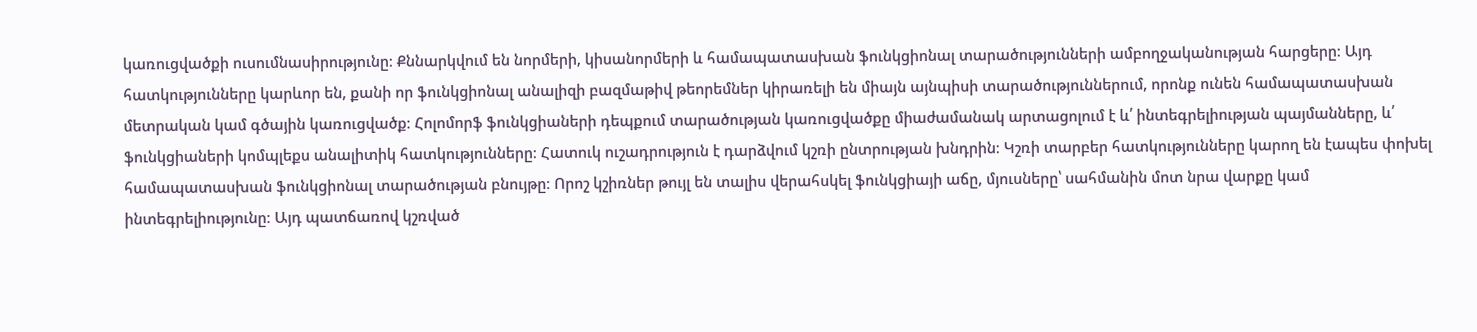կառուցվածքի ուսումնասիրությունը։ Քննարկվում են նորմերի, կիսանորմերի և համապատասխան ֆունկցիոնալ տարածությունների ամբողջականության հարցերը։ Այդ հատկությունները կարևոր են, քանի որ ֆունկցիոնալ անալիզի բազմաթիվ թեորեմներ կիրառելի են միայն այնպիսի տարածություններում, որոնք ունեն համապատասխան մետրական կամ գծային կառուցվածք։ Հոլոմորֆ ֆունկցիաների դեպքում տարածության կառուցվածքը միաժամանակ արտացոլում է և՛ ինտեգրելիության պայմանները, և՛ ֆունկցիաների կոմպլեքս անալիտիկ հատկությունները։ Հատուկ ուշադրություն է դարձվում կշռի ընտրության խնդրին։ Կշռի տարբեր հատկությունները կարող են էապես փոխել համապատասխան ֆունկցիոնալ տարածության բնույթը։ Որոշ կշիռներ թույլ են տալիս վերահսկել ֆունկցիայի աճը, մյուսները՝ սահմանին մոտ նրա վարքը կամ ինտեգրելիությունը։ Այդ պատճառով կշռված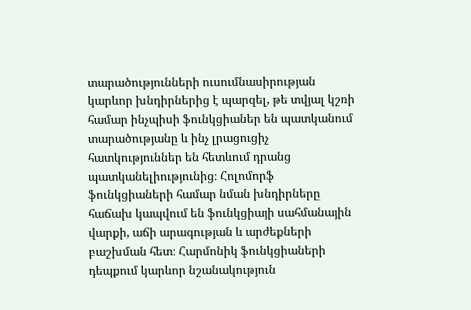տարածությունների ուսումնասիրության կարևոր խնդիրներից է պարզել, թե տվյալ կշռի համար ինչպիսի ֆունկցիաներ են պատկանում տարածությանը և ինչ լրացուցիչ հատկություններ են հետևում դրանց պատկանելիությունից։ Հոլոմորֆ ֆունկցիաների համար նման խնդիրները հաճախ կապվում են ֆունկցիայի սահմանային վարքի, աճի արագության և արժեքների բաշխման հետ։ Հարմոնիկ ֆունկցիաների դեպքում կարևոր նշանակություն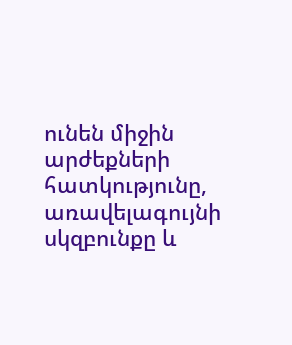ունեն միջին արժեքների հատկությունը, առավելագույնի սկզբունքը և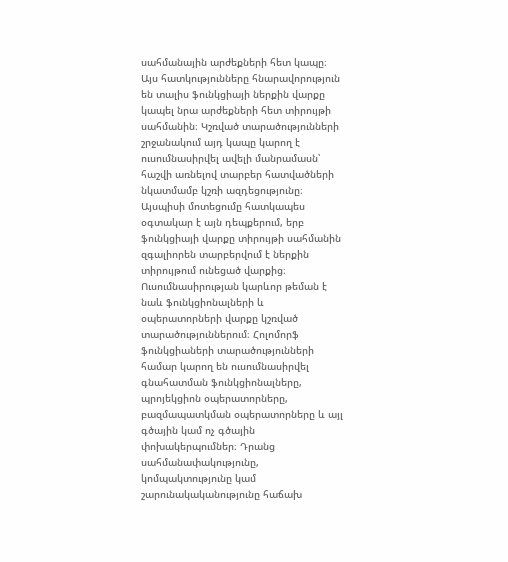սահմանային արժեքների հետ կապը։ Այս հատկությունները հնարավորություն են տալիս ֆունկցիայի ներքին վարքը կապել նրա արժեքների հետ տիրույթի սահմանին։ Կշռված տարածությունների շրջանակում այդ կապը կարող է ուսումնասիրվել ավելի մանրամասն՝ հաշվի առնելով տարբեր հատվածների նկատմամբ կշռի ազդեցությունը։ Այսպիսի մոտեցումը հատկապես օգտակար է այն դեպքերում, երբ ֆունկցիայի վարքը տիրույթի սահմանին զգալիորեն տարբերվում է ներքին տիրույթում ունեցած վարքից։ Ուսումնասիրության կարևոր թեման է նաև ֆունկցիոնալների և օպերատորների վարքը կշռված տարածություններում։ Հոլոմորֆ ֆունկցիաների տարածությունների համար կարող են ուսումնասիրվել գնահատման ֆունկցիոնալները, պրոյեկցիոն օպերատորները, բազմապատկման օպերատորները և այլ գծային կամ ոչ գծային փոխակերպումներ։ Դրանց սահմանափակությունը, կոմպակտությունը կամ շարունակականությունը հաճախ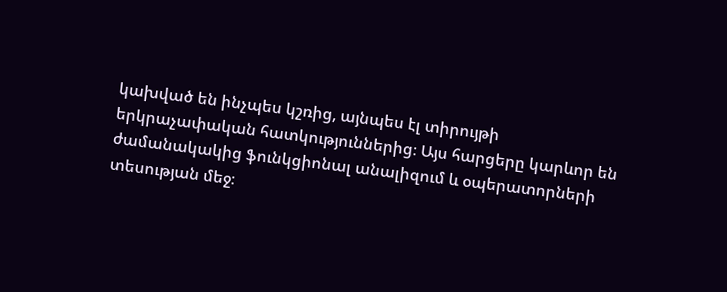կախված են ինչպես կշռից, այնպես էլ տիրույթի երկրաչափական հատկություններից։ Այս հարցերը կարևոր են ժամանակակից ֆունկցիոնալ անալիզում և օպերատորների տեսության մեջ։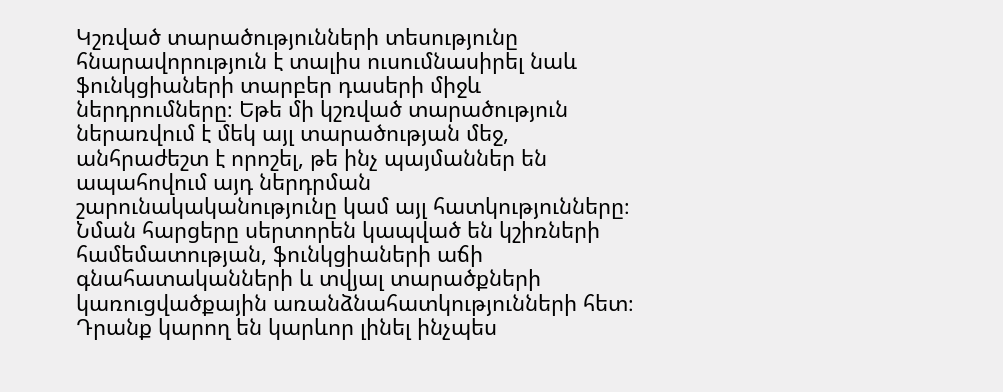Կշռված տարածությունների տեսությունը հնարավորություն է տալիս ուսումնասիրել նաև ֆունկցիաների տարբեր դասերի միջև ներդրումները։ Եթե մի կշռված տարածություն ներառվում է մեկ այլ տարածության մեջ, անհրաժեշտ է որոշել, թե ինչ պայմաններ են ապահովում այդ ներդրման շարունակականությունը կամ այլ հատկությունները։ Նման հարցերը սերտորեն կապված են կշիռների համեմատության, ֆունկցիաների աճի գնահատականների և տվյալ տարածքների կառուցվածքային առանձնահատկությունների հետ։ Դրանք կարող են կարևոր լինել ինչպես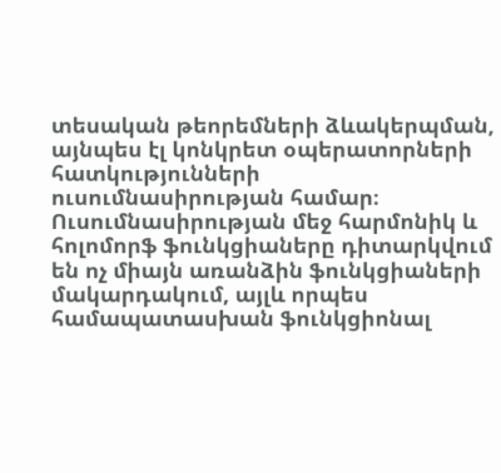տեսական թեորեմների ձևակերպման, այնպես էլ կոնկրետ օպերատորների հատկությունների ուսումնասիրության համար։ Ուսումնասիրության մեջ հարմոնիկ և հոլոմորֆ ֆունկցիաները դիտարկվում են ոչ միայն առանձին ֆունկցիաների մակարդակում, այլև որպես համապատասխան ֆունկցիոնալ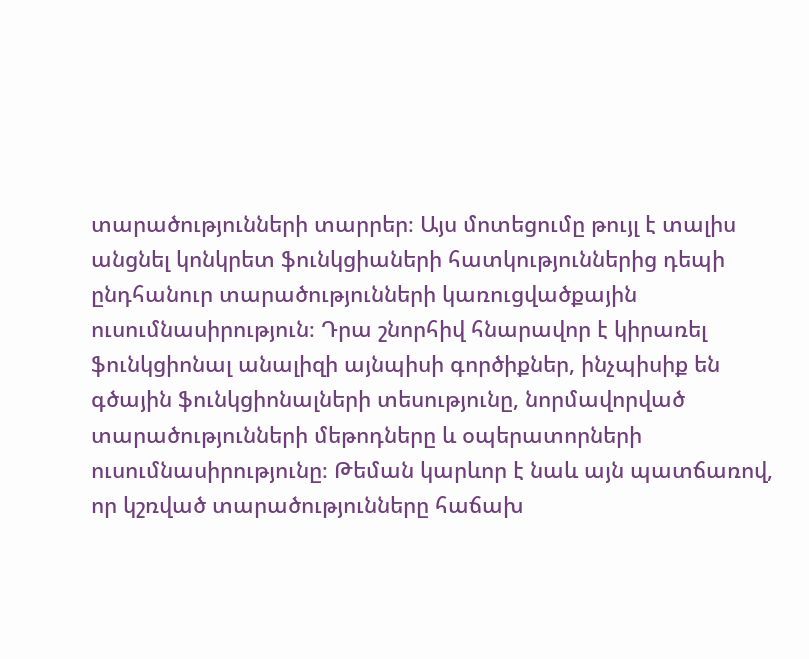տարածությունների տարրեր։ Այս մոտեցումը թույլ է տալիս անցնել կոնկրետ ֆունկցիաների հատկություններից դեպի ընդհանուր տարածությունների կառուցվածքային ուսումնասիրություն։ Դրա շնորհիվ հնարավոր է կիրառել ֆունկցիոնալ անալիզի այնպիսի գործիքներ, ինչպիսիք են գծային ֆունկցիոնալների տեսությունը, նորմավորված տարածությունների մեթոդները և օպերատորների ուսումնասիրությունը։ Թեման կարևոր է նաև այն պատճառով, որ կշռված տարածությունները հաճախ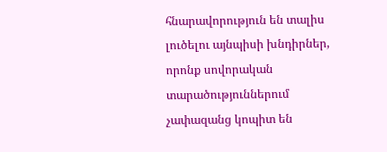հնարավորություն են տալիս լուծելու այնպիսի խնդիրներ, որոնք սովորական տարածություններում չափազանց կոպիտ են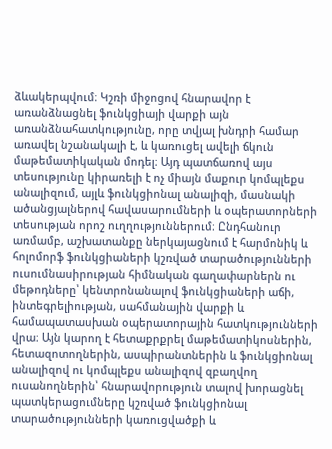ձևակերպվում։ Կշռի միջոցով հնարավոր է առանձնացնել ֆունկցիայի վարքի այն առանձնահատկությունը, որը տվյալ խնդրի համար առավել նշանակալի է, և կառուցել ավելի ճկուն մաթեմատիկական մոդել։ Այդ պատճառով այս տեսությունը կիրառելի է ոչ միայն մաքուր կոմպլեքս անալիզում, այլև ֆունկցիոնալ անալիզի, մասնակի ածանցյալներով հավասարումների և օպերատորների տեսության որոշ ուղղություններում։ Ընդհանուր առմամբ, աշխատանքը ներկայացնում է հարմոնիկ և հոլոմորֆ ֆունկցիաների կշռված տարածությունների ուսումնասիրության հիմնական գաղափարներն ու մեթոդները՝ կենտրոնանալով ֆունկցիաների աճի, ինտեգրելիության, սահմանային վարքի և համապատասխան օպերատորային հատկությունների վրա։ Այն կարող է հետաքրքրել մաթեմատիկոսներին, հետազոտողներին, ասպիրանտներին և ֆունկցիոնալ անալիզով ու կոմպլեքս անալիզով զբաղվող ուսանողներին՝ հնարավորություն տալով խորացնել պատկերացումները կշռված ֆունկցիոնալ տարածությունների կառուցվածքի և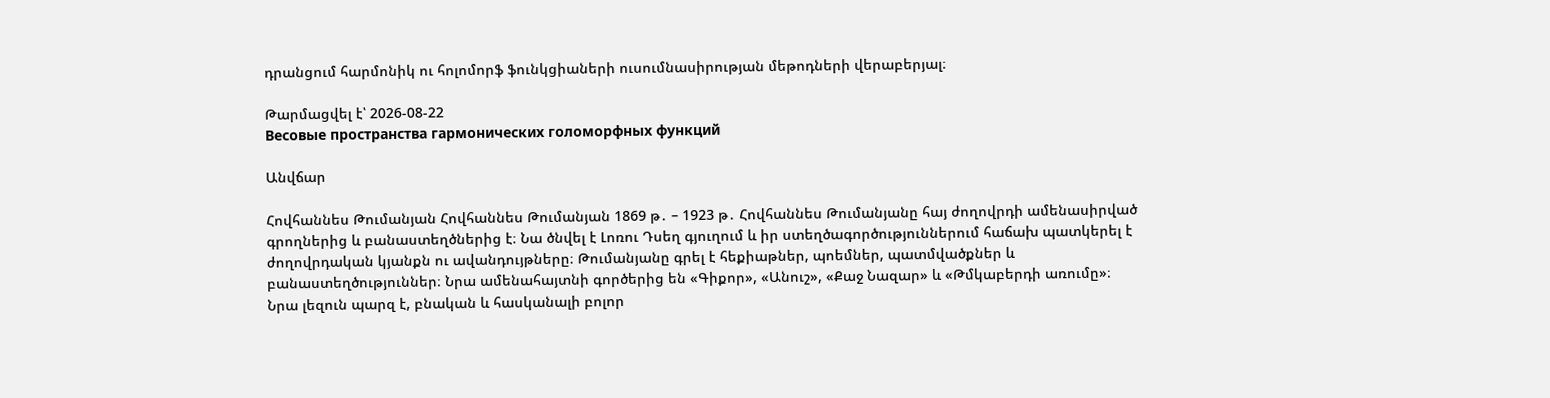դրանցում հարմոնիկ ու հոլոմորֆ ֆունկցիաների ուսումնասիրության մեթոդների վերաբերյալ։

Թարմացվել է՝ 2026-08-22
Весовые пространства гармонических голоморфных функций

Անվճար

Հովհաննես Թումանյան Հովհաննես Թումանյան 1869 թ․ – 1923 թ․ Հովհաննես Թումանյանը հայ ժողովրդի ամենասիրված գրողներից և բանաստեղծներից է։ Նա ծնվել է Լոռու Դսեղ գյուղում և իր ստեղծագործություններում հաճախ պատկերել է ժողովրդական կյանքն ու ավանդույթները։ Թումանյանը գրել է հեքիաթներ, պոեմներ, պատմվածքներ և բանաստեղծություններ։ Նրա ամենահայտնի գործերից են «Գիքոր», «Անուշ», «Քաջ Նազար» և «Թմկաբերդի առումը»։ Նրա լեզուն պարզ է, բնական և հասկանալի բոլոր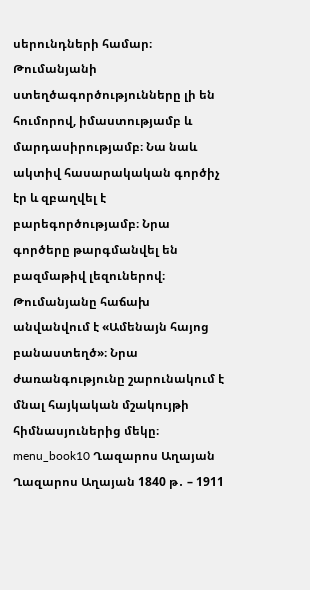սերունդների համար։ Թումանյանի ստեղծագործությունները լի են հումորով, իմաստությամբ և մարդասիրությամբ։ Նա նաև ակտիվ հասարակական գործիչ էր և զբաղվել է բարեգործությամբ։ Նրա գործերը թարգմանվել են բազմաթիվ լեզուներով։ Թումանյանը հաճախ անվանվում է «Ամենայն հայոց բանաստեղծ»։ Նրա ժառանգությունը շարունակում է մնալ հայկական մշակույթի հիմնասյուներից մեկը։ menu_book10 Ղազարոս Աղայան Ղազարոս Աղայան 1840 թ․ – 1911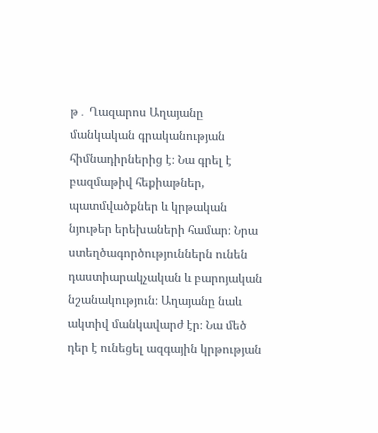թ․ Ղազարոս Աղայանը մանկական գրականության հիմնադիրներից է։ Նա գրել է բազմաթիվ հեքիաթներ, պատմվածքներ և կրթական նյութեր երեխաների համար։ Նրա ստեղծագործություններն ունեն դաստիարակչական և բարոյական նշանակություն։ Աղայանը նաև ակտիվ մանկավարժ էր։ Նա մեծ դեր է ունեցել ազգային կրթության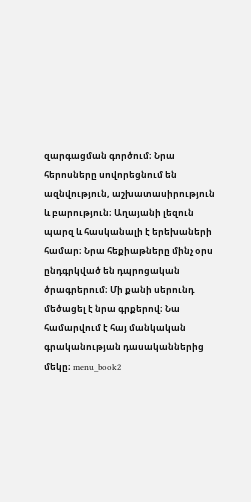զարգացման գործում։ Նրա հերոսները սովորեցնում են ազնվություն, աշխատասիրություն և բարություն։ Աղայանի լեզուն պարզ և հասկանալի է երեխաների համար։ Նրա հեքիաթները մինչ օրս ընդգրկված են դպրոցական ծրագրերում։ Մի քանի սերունդ մեծացել է նրա գրքերով։ Նա համարվում է հայ մանկական գրականության դասականներից մեկը։ menu_book2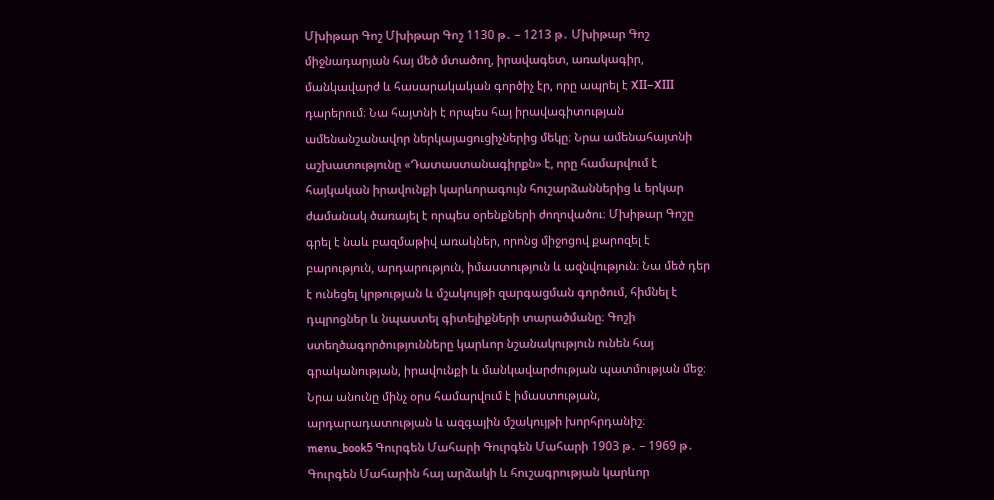Մխիթար Գոշ Մխիթար Գոշ 1130 թ․ – 1213 թ․ Մխիթար Գոշ միջնադարյան հայ մեծ մտածող, իրավագետ, առակագիր, մանկավարժ և հասարակական գործիչ էր, որը ապրել է XII–XIII դարերում։ Նա հայտնի է որպես հայ իրավագիտության ամենանշանավոր ներկայացուցիչներից մեկը։ Նրա ամենահայտնի աշխատությունը «Դատաստանագիրքն» է, որը համարվում է հայկական իրավունքի կարևորագույն հուշարձաններից և երկար ժամանակ ծառայել է որպես օրենքների ժողովածու։ Մխիթար Գոշը գրել է նաև բազմաթիվ առակներ, որոնց միջոցով քարոզել է բարություն, արդարություն, իմաստություն և ազնվություն։ Նա մեծ դեր է ունեցել կրթության և մշակույթի զարգացման գործում, հիմնել է դպրոցներ և նպաստել գիտելիքների տարածմանը։ Գոշի ստեղծագործությունները կարևոր նշանակություն ունեն հայ գրականության, իրավունքի և մանկավարժության պատմության մեջ։ Նրա անունը մինչ օրս համարվում է իմաստության, արդարադատության և ազգային մշակույթի խորհրդանիշ։ menu_book5 Գուրգեն Մահարի Գուրգեն Մահարի 1903 թ․ – 1969 թ․ Գուրգեն Մահարին հայ արձակի և հուշագրության կարևոր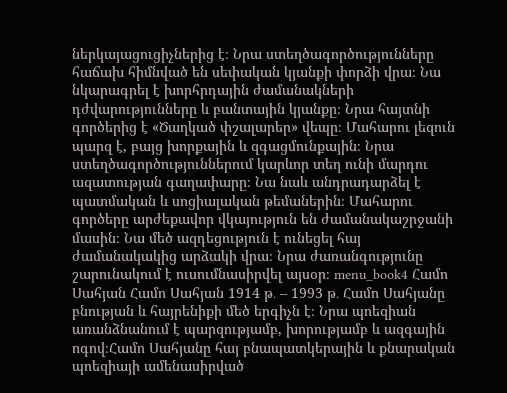ներկայացուցիչներից է։ Նրա ստեղծագործությունները հաճախ հիմնված են սեփական կյանքի փորձի վրա։ Նա նկարագրել է խորհրդային ժամանակների դժվարությունները և բանտային կյանքը։ Նրա հայտնի գործերից է «Ծաղկած փշալարեր» վեպը։ Մահարու լեզուն պարզ է, բայց խորքային և զգացմունքային։ Նրա ստեղծագործություններում կարևոր տեղ ունի մարդու ազատության գաղափարը։ Նա նաև անդրադարձել է պատմական և սոցիալական թեմաներին։ Մահարու գործերը արժեքավոր վկայություն են ժամանակաշրջանի մասին։ Նա մեծ ազդեցություն է ունեցել հայ ժամանակակից արձակի վրա։ Նրա ժառանգությունը շարունակում է ուսումնասիրվել այսօր։ menu_book4 Համո Սահյան Համո Սահյան 1914 թ․ – 1993 թ․ Համո Սահյանը բնության և հայրենիքի մեծ երգիչն է։ Նրա պոեզիան առանձնանում է պարզությամբ, խորությամբ և ազգային ոգով։Համո Սահյանը հայ բնապատկերային և քնարական պոեզիայի ամենասիրված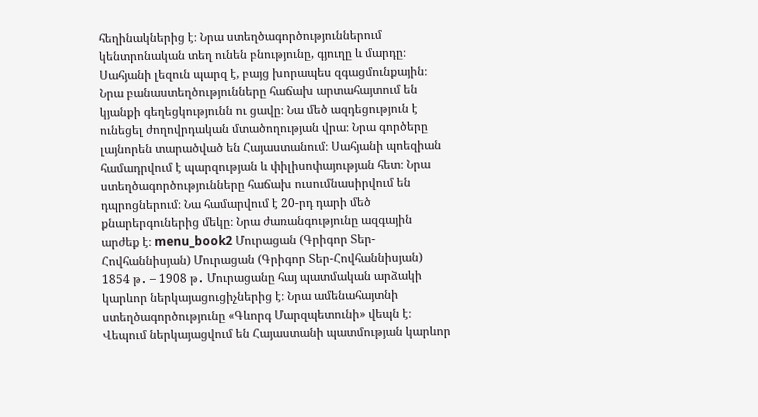հեղինակներից է։ Նրա ստեղծագործություններում կենտրոնական տեղ ունեն բնությունը, գյուղը և մարդը։ Սահյանի լեզուն պարզ է, բայց խորապես զգացմունքային։ Նրա բանաստեղծությունները հաճախ արտահայտում են կյանքի գեղեցկությունն ու ցավը։ Նա մեծ ազդեցություն է ունեցել ժողովրդական մտածողության վրա։ Նրա գործերը լայնորեն տարածված են Հայաստանում։ Սահյանի պոեզիան համադրվում է պարզության և փիլիսոփայության հետ։ Նրա ստեղծագործությունները հաճախ ուսումնասիրվում են դպրոցներում։ Նա համարվում է 20-րդ դարի մեծ քնարերգուներից մեկը։ Նրա ժառանգությունը ազգային արժեք է։ menu_book2 Մուրացան (Գրիգոր Տեր-Հովհաննիսյան) Մուրացան (Գրիգոր Տեր-Հովհաննիսյան) 1854 թ․ – 1908 թ․ Մուրացանը հայ պատմական արձակի կարևոր ներկայացուցիչներից է։ Նրա ամենահայտնի ստեղծագործությունը «Գևորգ Մարզպետունի» վեպն է։ Վեպում ներկայացվում են Հայաստանի պատմության կարևոր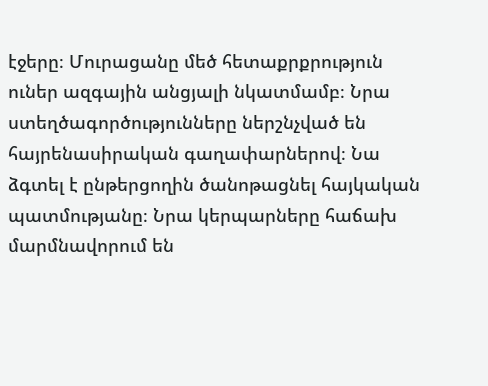էջերը։ Մուրացանը մեծ հետաքրքրություն ուներ ազգային անցյալի նկատմամբ։ Նրա ստեղծագործությունները ներշնչված են հայրենասիրական գաղափարներով։ Նա ձգտել է ընթերցողին ծանոթացնել հայկական պատմությանը։ Նրա կերպարները հաճախ մարմնավորում են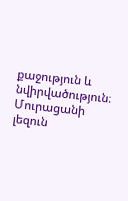քաջություն և նվիրվածություն։ Մուրացանի լեզուն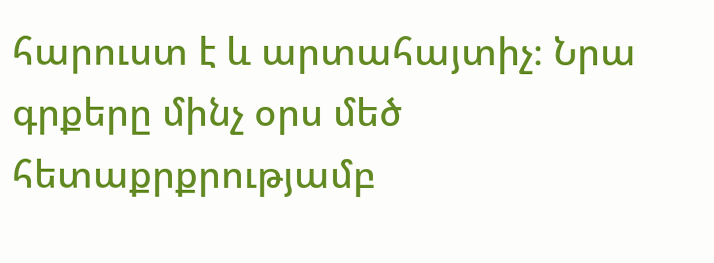հարուստ է և արտահայտիչ։ Նրա գրքերը մինչ օրս մեծ հետաքրքրությամբ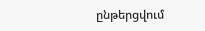ընթերցվում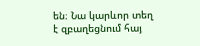են։ Նա կարևոր տեղ է զբաղեցնում հայ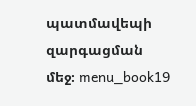պատմավեպի զարգացման մեջ։ menu_book19